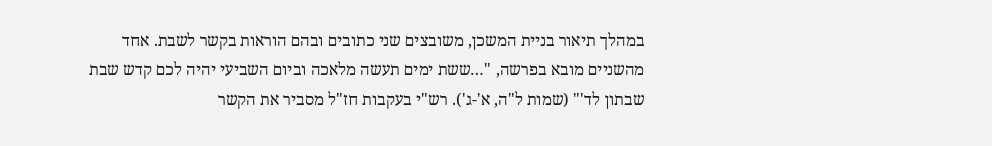במהלך תיאור בניית המשכן, משובצים שני כתובים ובהם הוראות בקשר לשבת. אחד מהשניים מובא בפרשה, "…ששת ימים תעשה מלאכה וביום השביעי יהיה לכם קדש שבת שבתון לד'" (שמות ל"ה, א'-ג'). רש"י בעקבות חז"ל מסביר את הקשר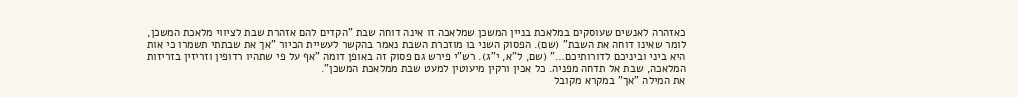כאזהרה לאנשים שעוסקים במלאכת בניין המשכן שמלאכה זו אינה דוחה שבת "הקדים להם אזהרת שבת לציווי מלאכת המשכן, לומר שאינו דוחה את השבת" (שם). הפסוק השני בו מוזכרת השבת נאמר בהקשר לעשיית הכיור "אך את שבתתי תשמרו כי אות היא ביני וביניכם לדורותיכם…" (שם, ל"א, י"ג). רש"י פירש גם פסוק זה באופן דומה "אף על פי שתהיו רדופין וזריזין בזריזות המלאכה, שבת אל תדחה מפניה. כל אכין ורקין מיעוטין למעט שבת ממלאכת המשכן".
את המילה "אך" במקרא מקובל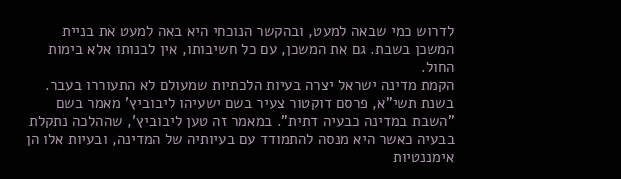לדרוש כמי שבאה למעט, ובהקשר הנוכחי היא באה למעט את בניית המשכן בשבת. גם את המשכן, עם כל חשיבותו, אין לבנותו אלא בימות החול.
הקמת מדינה ישראל יצרה בעיות הלכתיות שמעולם לא התעוררו בעבר. בשנת תשי"א, פרסם דוקטור צעיר בשם ישעיהו ליבוביץ' מאמר בשם "השבת במדינה כבעיה דתית". במאמר זה טען ליבוביץ', שההלכה נתקלת בבעיה כאשר היא מנסה להתמודד עם בעיותיה של המדינה, ובעיות אלו הן אימננטיות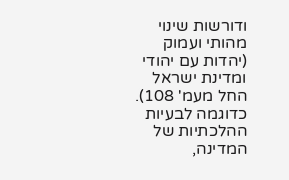ודורשות שינוי מהותי ועמוק (יהדות עם יהודי ומדינת ישראל החל מעמ' 108). כדוגמה לבעיות ההלכתיות של המדינה,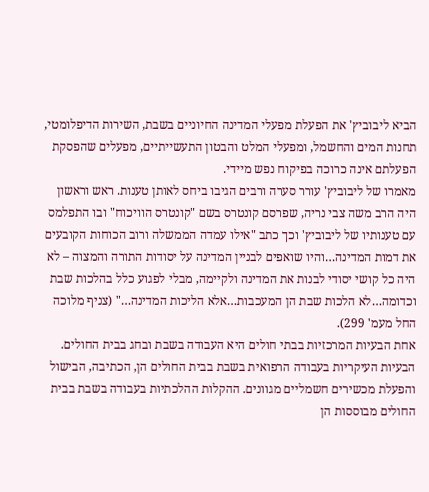הביא ליבוביץ' את הפעלת מפעלי המדינה החיוניים בשבת, השירות הדיפלומטי, תחנות המים והחשמל, ומפעלי המלט והבטון התעשייתיים, מפעלים שהפסקת הפעלתם אינה כרוכה בפיקוח נפש מיידי.
מאמרו של ליבוביץ' עורר סערה ורבים הגיבו ביחס לאותן טענות. ראש וראשון היה הרב משה צבי נריה, שפרסם קונטרס בשם "קונטרס הוויכוח" ובו התפלמס עם טענותיו של ליבוביץ' וכך כתב "אילו עמדה הממשלה ורוב הכוחות הקובעים את דמות המדינה…והיו שואפים לבניין המדינה על יסודות התורה והמצוה – לא היה כל קושי יסודי לבנות את המדינה ולקיימה, מבלי לפגוע כלל בהלכות שבת וכדומה…לא הלכות שבת הן המעכבות…אלא הליכות המדינה…" (צניף מלוכה החל מעמ' 299).
אחת הבעיות המרכזיות בבתי חולים היא העבודה בשבת ובחג בבית החולים. הבעיות העיקריות בעבודה הרפואית בשבת בבית החולים הן, הכתיבה, הבישול והפעלת מכשירים חשמליים מגוונים. ההקלות ההלכתיות בעבודה בשבת בבית החולים מבוססות הן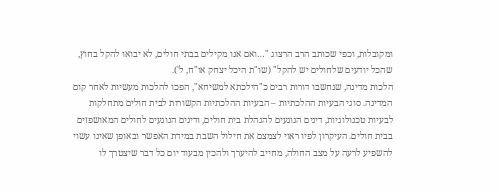ומקובלות, וכפי שכותב הרב הרצוג "…ואם אנו מקילים בבתי חולים, לא יבואו להקל בחוץ, שהכל יודעים שלחולים יש להקל" (שו"ת היכל יצחק או"ח, ל').
הלכות מדינה, שנחשבו דורות רבים כ"הילכתא למשיחא", הפכו להלכות מעשיות לאחר קום המדינה. סוגי הבעיות ההלכתיות – הבעיות ההלכתיות הקשורות לבית חולים מתחלקות לבעיות טכנולוגיות, דינים הנוגעים להנהלת בית חולים, ודינים הנוגעים לחולים המאושפזים בבית חולים. העיקרון לפיו ראוי לצמצם את חילול השבת במידת האפשר ובאופן שאינו עשוי להשפיע לרעה על מצב החולה, מחייב להיערך ולהכין מבעוד יום כל דבר שיצטרך לו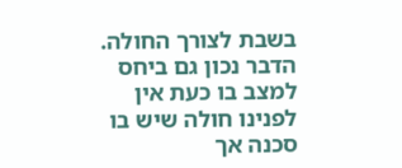בשבת לצורך החולה.
הדבר נכון גם ביחס למצב בו כעת אין לפנינו חולה שיש בו סכנה אך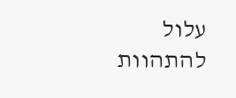עלול להתהוות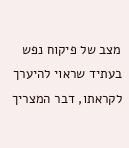מצב של פיקוח נפש בעתיד שראוי להיערך לקראתו, דבר המצריך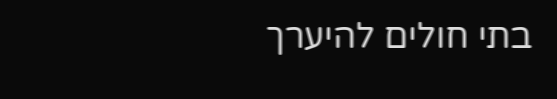בתי חולים להיערך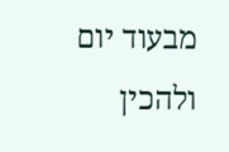מבעוד יום ולהכין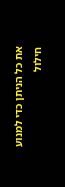את כל הניתן כדי למנוע חילול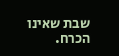שבת שאינו הכרח.